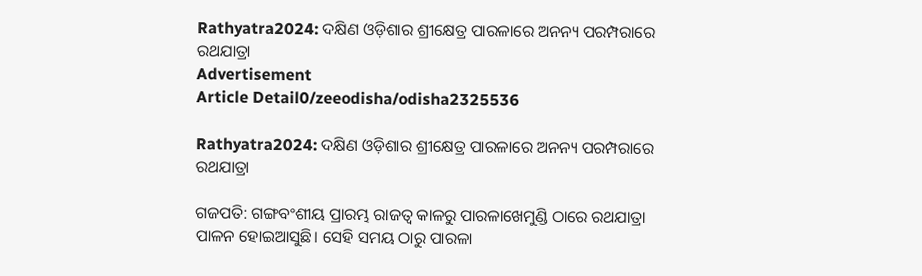Rathyatra2024: ଦକ୍ଷିଣ ଓଡ଼ିଶାର ଶ୍ରୀକ୍ଷେତ୍ର ପାରଳାରେ ଅନନ୍ୟ ପରମ୍ପରାରେ ରଥଯାତ୍ରା
Advertisement
Article Detail0/zeeodisha/odisha2325536

Rathyatra2024: ଦକ୍ଷିଣ ଓଡ଼ିଶାର ଶ୍ରୀକ୍ଷେତ୍ର ପାରଳାରେ ଅନନ୍ୟ ପରମ୍ପରାରେ ରଥଯାତ୍ରା

ଗଜପତି: ଗଙ୍ଗବଂଶୀୟ ପ୍ରାରମ୍ଭ ରାଜତ୍ୱ କାଳରୁ ପାରଳାଖେମୁଣ୍ଡି ଠାରେ ରଥଯାତ୍ରା ପାଳନ ହୋଇଆସୁଛି। ସେହି ସମୟ ଠାରୁ ପାରଳା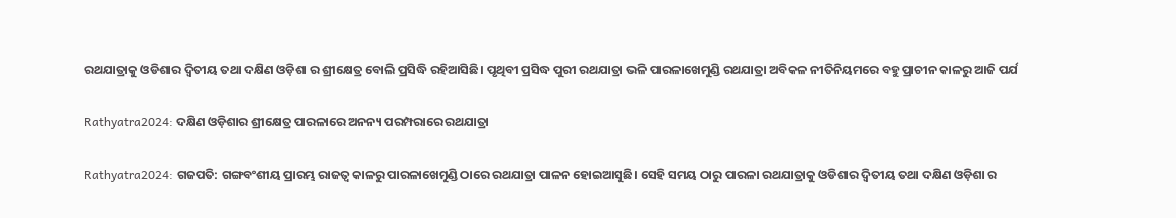ରଥଯାତ୍ରାକୁ ଓଡିଶାର ଦ୍ଵିତୀୟ ତଥା ଦକ୍ଷିଣ ଓଡ଼ିଶା ର ଶ୍ରୀକ୍ଷେତ୍ର ବୋଲି ପ୍ରସିଦ୍ଧି ରହିଆସିଛି। ପୃଥିବୀ ପ୍ରସିଦ୍ଧ ପୁରୀ ରଥଯାତ୍ରା ଭଳି ପାରଳାଖେମୁଣ୍ଡି ରଥଯାତ୍ରା ଅବିକଳ ନୀତିନିୟମରେ ବହୁ ପ୍ରାଚୀନ କାଳରୁ ଆଜି ପର୍ଯ

Rathyatra2024: ଦକ୍ଷିଣ ଓଡ଼ିଶାର ଶ୍ରୀକ୍ଷେତ୍ର ପାରଳାରେ ଅନନ୍ୟ ପରମ୍ପରାରେ ରଥଯାତ୍ରା

Rathyatra2024: ଗଜପତି: ଗଙ୍ଗବଂଶୀୟ ପ୍ରାରମ୍ଭ ରାଜତ୍ୱ କାଳରୁ ପାରଳାଖେମୁଣ୍ଡି ଠାରେ ରଥଯାତ୍ରା ପାଳନ ହୋଇଆସୁଛି। ସେହି ସମୟ ଠାରୁ ପାରଳା ରଥଯାତ୍ରାକୁ ଓଡିଶାର ଦ୍ଵିତୀୟ ତଥା ଦକ୍ଷିଣ ଓଡ଼ିଶା ର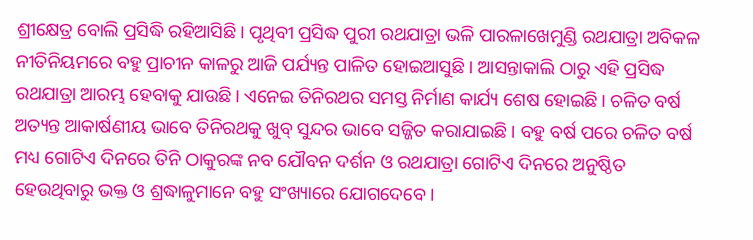ଶ୍ରୀକ୍ଷେତ୍ର ବୋଲି ପ୍ରସିଦ୍ଧି ରହିଆସିଛି। ପୃଥିବୀ ପ୍ରସିଦ୍ଧ ପୁରୀ ରଥଯାତ୍ରା ଭଳି ପାରଳାଖେମୁଣ୍ଡି ରଥଯାତ୍ରା ଅବିକଳ ନୀତିନିୟମରେ ବହୁ ପ୍ରାଚୀନ କାଳରୁ ଆଜି ପର୍ଯ୍ୟନ୍ତ ପାଳିତ ହୋଇଆସୁଛି । ଆସନ୍ତାକାଲି ଠାରୁ ଏହି ପ୍ରସିଦ୍ଧ ରଥଯାତ୍ରା ଆରମ୍ଭ ହେବାକୁ ଯାଉଛି। ଏନେଇ ତିନିରଥର ସମସ୍ତ ନିର୍ମାଣ କାର୍ଯ୍ୟ ଶେଷ ହୋଇଛି। ଚଳିତ ବର୍ଷ ଅତ୍ୟନ୍ତ ଆକାର୍ଷଣୀୟ ଭାବେ ତିନିରଥକୁ ଖୁବ୍ ସୁନ୍ଦର ଭାବେ ସଜ୍ଜିତ କରାଯାଇଛି । ବହୁ ବର୍ଷ ପରେ ଚଳିତ ବର୍ଷ ମଧ୍ୟ ଗୋଟିଏ ଦିନରେ ତିନି ଠାକୁରଙ୍କ ନବ ଯୌବନ ଦର୍ଶନ ଓ ରଥଯାତ୍ରା ଗୋଟିଏ ଦିନରେ ଅନୁଷ୍ଠିତ ହେଉଥିବାରୁ ଭକ୍ତ ଓ ଶ୍ରଦ୍ଧାଳୁମାନେ ବହୁ ସଂଖ୍ୟାରେ ଯୋଗଦେବେ।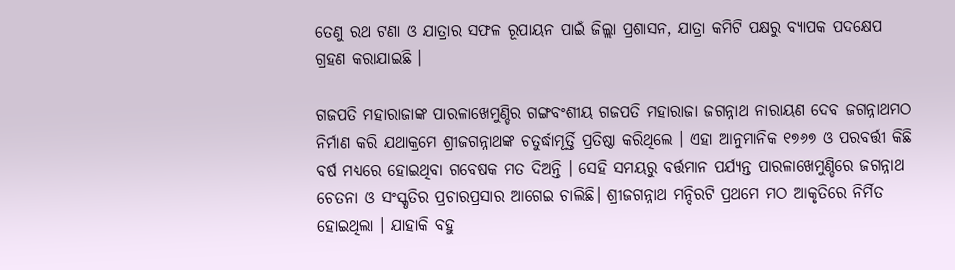ତେଣୁ ରଥ ଟଣା ଓ ଯାତ୍ରାର ସଫଳ ରୂପାୟନ ପାଇଁ ଜିଲ୍ଲା ପ୍ରଶାସନ, ଯାତ୍ରା କମିଟି ପକ୍ଷରୁ ବ୍ୟାପକ ପଦକ୍ଷେପ ଗ୍ରହଣ କରାଯାଇଛି ।

ଗଜପତି ମହାରାଜାଙ୍କ ପାରଳାଖେମୁଣ୍ଡିର ଗଙ୍ଗବଂଶୀୟ ଗଜପତି ମହାରାଜା ଜଗନ୍ନାଥ ନାରାୟଣ ଦେବ ଜଗନ୍ନାଥମଠ ନିର୍ମାଣ କରି ଯଥାକ୍ରମେ ଶ୍ରୀଜଗନ୍ନାଥଙ୍କ ଚତୁର୍ଦ୍ଧାମୂର୍ତ୍ତି ପ୍ରତିଷ୍ଠା କରିଥିଲେ । ଏହା ଆନୁମାନିକ ୧୭୬୭ ଓ ପରବର୍ତ୍ତୀ କିଛି ବର୍ଷ ମଧ୍ୟରେ ହୋଇଥିବା ଗବେଷକ ମତ ଦିଅନ୍ତି । ସେହି ସମୟରୁ ବର୍ତ୍ତମାନ ପର୍ଯ୍ୟନ୍ତ ପାରଳାଖେମୁଣ୍ଡିରେ ଜଗନ୍ନାଥ ଚେତନା ଓ ସଂସ୍କୃତିର ପ୍ରଚାରପ୍ରସାର ଆଗେଇ ଚାଲିଛି। ଶ୍ରୀଜଗନ୍ନାଥ ମନ୍ଦିରଟି ପ୍ରଥମେ ମଠ ଆକୃତିରେ ନିର୍ମିତ ହୋଇଥିଲା । ଯାହାକି ବହୁ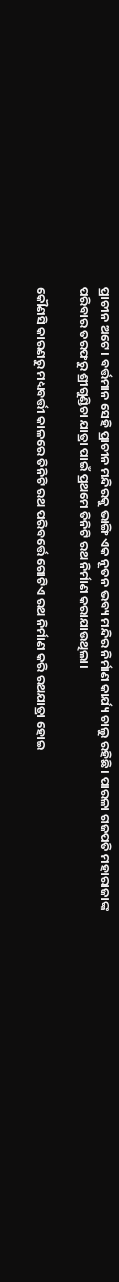ପ୍ରାଚୀନ ଅଟେ। ବର୍ତ୍ତମାନ ସେହି ପ୍ରାଚୀନ ମନ୍ଦିରକୁ ଭାଙ୍ଗି ଏକ ନୂତନ ଭବ୍ୟ ମନ୍ଦିର ନିର୍ମାଣ କାର୍ଯ୍ୟ ଚାଲୁ ରହିଛି। ପାରଳା ଗଜପତି ମହାରାଜାଙ୍କ ପରିବାର ତରଫରୁ ଶ୍ରୀଗୁଣ୍ଡିଚା ଯାତ୍ରା ପାଇଁ ପ୍ରଥମେ ତିନିଟି ରଥ ନିର୍ମାଣ କରାଯାଉଥିଲା।

କୌଣସି କାରଣରୁ ମଧ୍ୟବର୍ତ୍ତୀ କାଳରେ ତିନିଟି ରଥ ପରିବର୍ତ୍ତେ ଗୋଟିଏ ରଥ ନିର୍ମାଣ କରି ରଥଯାତ୍ରା ହୋଇ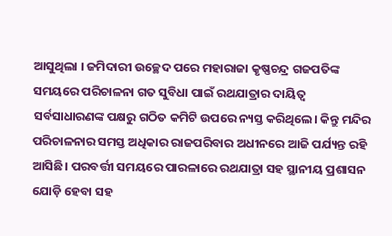ଆସୁଥିଲା । ଜମିଦାରୀ ଉଚ୍ଛେଦ ପରେ ମହାରାଜା କୃଷ୍ଣଚନ୍ଦ୍ର ଗଜପତିଙ୍କ ସମୟରେ ପରିଚାଳନା ଗତ ସୁବିଧା ପାଇଁ ରଥଯାତ୍ରାର ଦାୟିତ୍ଵ ସର୍ବସାଧାରଣଙ୍କ ପକ୍ଷରୁ ଗଠିତ କମିଟି ଉପରେ ନ୍ୟସ୍ତ କରିଥିଲେ। କିନ୍ତୁ ମନ୍ଦିର ପରିଚାଳନାର ସମସ୍ତ ଅଧିକାର ରାଜପରିବାର ଅଧୀନରେ ଆଜି ପର୍ଯ୍ୟନ୍ତ ରହି ଆସିଛି। ପରବର୍ତ୍ତୀ ସମୟରେ ପାରଳାରେ ରଥଯାତ୍ରା ସହ ସ୍ଥାନୀୟ ପ୍ରଶାସନ ଯୋଡ଼ି ହେବା ସହ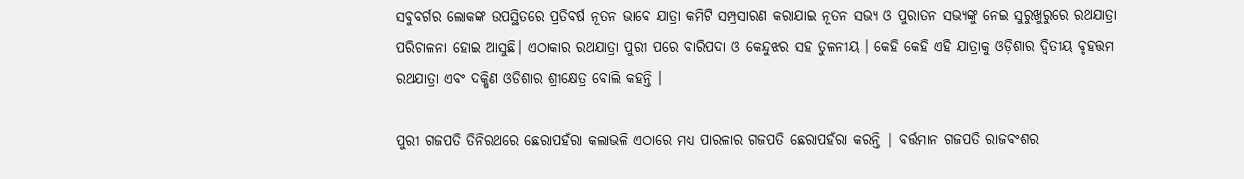ସବୁବର୍ଗର ଲୋକଙ୍କ ଉପସ୍ଥିତରେ ପ୍ରତିବର୍ଷ ନୂତନ ଭାବେ ଯାତ୍ରା କମିଟି ସମ୍ପ୍ରସାରଣ କରାଯାଇ ନୂତନ ସଭ୍ୟ ଓ ପୁରାତନ ସଭ୍ୟଙ୍କୁ ନେଇ ସୁରୁଖୁରୁରେ ରଥଯାତ୍ରା ପରିଚାଳନା ହୋଇ ଆସୁଛି। ଏଠାକାର ରଥଯାତ୍ରା ପୁରୀ ପରେ ବାରିପଦା ଓ କେନ୍ଦୁଝର ସହ ତୁଳନୀୟ । କେହି କେହି ଏହି ଯାତ୍ରାକୁ ଓଡ଼ିଶାର ଦ୍ବିତୀୟ ବୃହତ୍ତମ ରଥଯାତ୍ରା ଏବଂ ଦକ୍ଷିଣ ଓଡିଶାର ଶ୍ରୀକ୍ଷେତ୍ର ବୋଲି କହନ୍ତି ।

ପୁରୀ ଗଜପତି ତିନିରଥରେ ଛେରାପହଁରା କଲାଭଳି ଏଠାରେ ମଧ୍ୟ ପାରଳାର ଗଜପତି ଛେରାପହଁରା କରନ୍ତି | ବର୍ତ୍ତମାନ ଗଜପତି ରାଜବଂଶର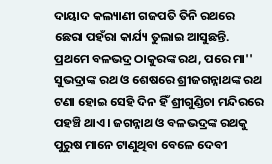ଦାୟାଦ କଲ୍ୟାଣୀ ଗଜପତି ତିନି ରଥରେ ଛେରା ପହଁରା କାର୍ଯ୍ୟ ତୁଲାଇ ଆସୁଛନ୍ତି. ପ୍ରଥମେ ବଳଭଦ୍ର ଠାକୁରଙ୍କ ରଥ, ପରେ ମା'' ସୁଭଦ୍ରାଙ୍କ ରଥ ଓ ଶେଷରେ ଶ୍ରୀଜଗନ୍ନାଥଙ୍କ ରଥ ଟଣା ହୋଇ ସେହି ଦିନ ହିଁ ଶ୍ରୀଗୁଣ୍ଡିଚା ମନ୍ଦିରରେ ପହଞ୍ଚି ଥାଏ। ଜଗନ୍ନାଥ ଓ ବଳଭଦ୍ରଙ୍କ ରଥକୁ ପୁରୁଷ ମାନେ ଟାଣୁଥିବା ବେଳେ ଦେବୀ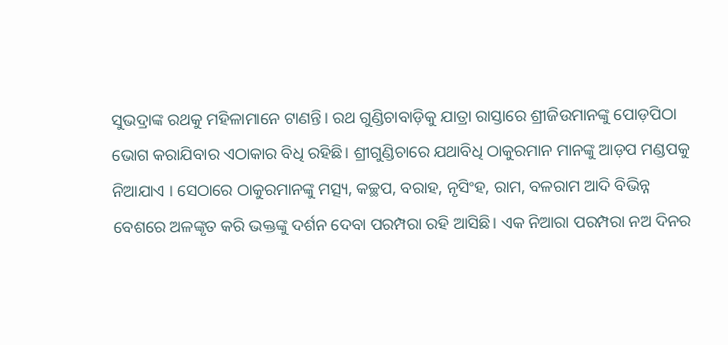ସୁଭଦ୍ରାଙ୍କ ରଥକୁ ମହିଳାମାନେ ଟାଣନ୍ତି। ରଥ ଗୁଣ୍ଡିଚାବାଡ଼ିକୁ ଯାତ୍ରା ରାସ୍ତାରେ ଶ୍ରୀଜିଉମାନଙ୍କୁ ପୋଡ଼ପିଠା ଭୋଗ କରାଯିବାର ଏଠାକାର ବିଧି ରହିଛି। ଶ୍ରୀଗୁଣ୍ଡିଚାରେ ଯଥାବିଧି ଠାକୁରମାନ ମାନଙ୍କୁ ଆଡ଼ପ ମଣ୍ଡପକୁ ନିଆଯାଏ । ସେଠାରେ ଠାକୁରମାନଙ୍କୁ ମତ୍ସ୍ୟ, କଚ୍ଛପ, ବରାହ, ନୃସିଂହ, ରାମ, ବଳରାମ ଆଦି ବିଭିନ୍ନ ବେଶରେ ଅଳଙ୍କୃତ କରି ଭକ୍ତଙ୍କୁ ଦର୍ଶନ ଦେବା ପରମ୍ପରା ରହି ଆସିଛି। ଏକ ନିଆରା ପରମ୍ପରା ନଅ ଦିନର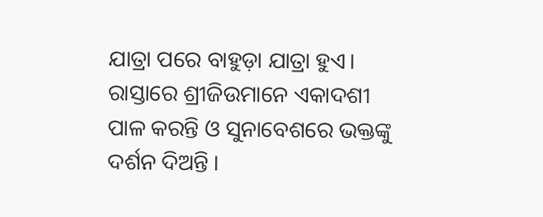ଯାତ୍ରା ପରେ ବାହୁଡ଼ା ଯାତ୍ରା ହୁଏ। ରାସ୍ତାରେ ଶ୍ରୀଜିଉମାନେ ଏକାଦଶୀ ପାଳ କରନ୍ତି ଓ ସୁନାବେଶରେ ଭକ୍ତଙ୍କୁ ଦର୍ଶନ ଦିଅନ୍ତି ।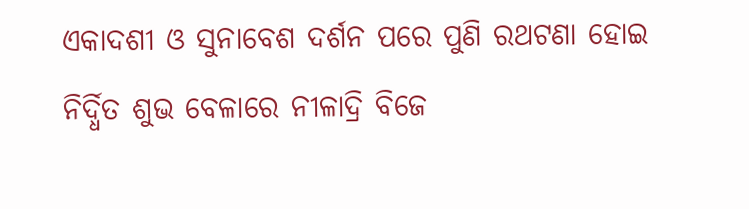ଏକାଦଶୀ ଓ ସୁନାବେଶ ଦର୍ଶନ ପରେ ପୁଣି ରଥଟଣା ହୋଇ ନିର୍ଦ୍ଧିତ ଶୁଭ ବେଳାରେ ନୀଳାଦ୍ରି ବିଜେ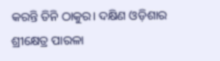କରନ୍ତି ତିନି ଠାକୁର। ଦକ୍ଷିଣ ଓଡ଼ିଶାର ଶ୍ରୀକ୍ଷେତ୍ର ପାରଳା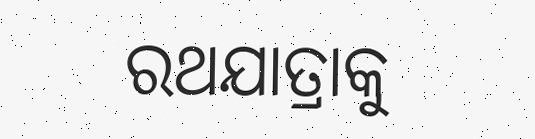ରଥଯାତ୍ରାକୁ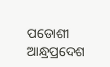ପଡୋଶୀ ଆନ୍ଧ୍ରପ୍ରଦେଶ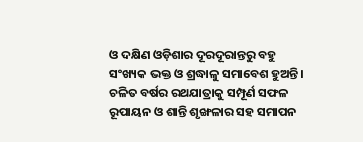ଓ ଦକ୍ଷିଣ ଓଡ଼ିଶାର ଦୂରଦୂରାନ୍ତରୁ ବହୁ ସଂଖ୍ୟକ ଭକ୍ତ ଓ ଶ୍ରଦ୍ଧାଳୁ ସମାବେଶ ହୁଅନ୍ତି। ଚଳିତ ବର୍ଷର ରଥଯାତ୍ରାକୁ ସମ୍ପୂର୍ଣ ସଫଳ ରୂପାୟନ ଓ ଶାନ୍ତି ଶୃଙ୍ଖଳାର ସହ ସମାପନ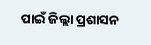ପାଇଁ ଜିଲ୍ଲା ପ୍ରଶାସନ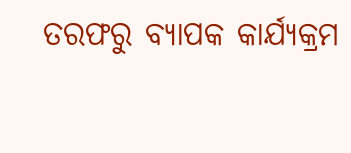ତରଫରୁ ବ୍ୟାପକ କାର୍ଯ୍ୟକ୍ରମ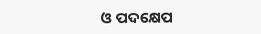ଓ ପଦକ୍ଷେପ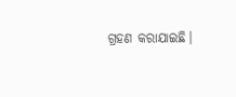ଗ୍ରହଣ କରାଯାଇଛି।